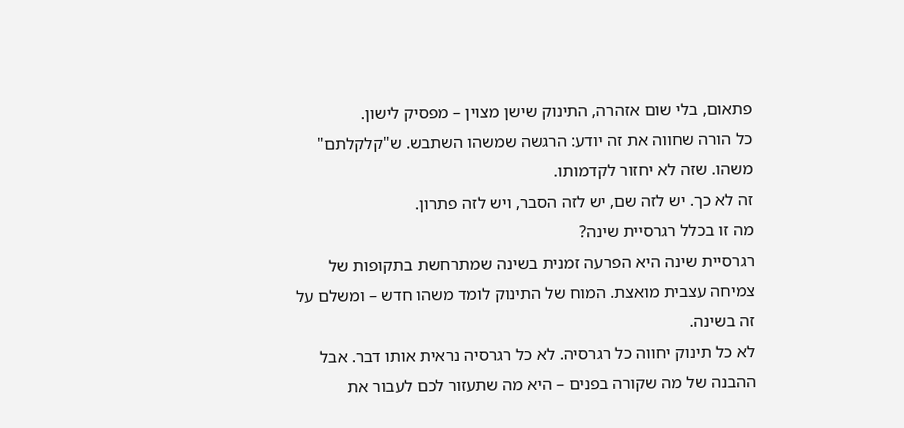פתאום, בלי שום אזהרה, התינוק שישן מצוין – מפסיק לישון.
כל הורה שחווה את זה יודע: הרגשה שמשהו השתבש. ש"קלקלתם" משהו. שזה לא יחזור לקדמותו.
זה לא כך. יש לזה שם, יש לזה הסבר, ויש לזה פתרון.
מה זו בכלל רגרסיית שינה?
רגרסיית שינה היא הפרעה זמנית בשינה שמתרחשת בתקופות של צמיחה עצבית מואצת. המוח של התינוק לומד משהו חדש – ומשלם על זה בשינה.
לא כל תינוק יחווה כל רגרסיה. לא כל רגרסיה נראית אותו דבר. אבל ההבנה של מה שקורה בפנים – היא מה שתעזור לכם לעבור את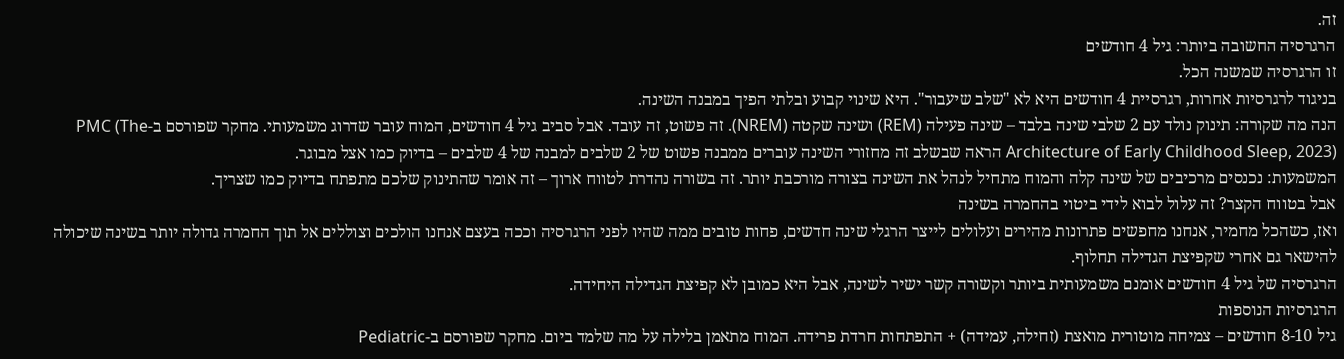זה.
הרגרסיה החשובה ביותר: גיל 4 חודשים
זו הרגרסיה שמשנה הכל.
בניגוד לרגרסיות אחרות, רגרסיית 4 חודשים היא לא "שלב שיעבור". היא שינוי קבוע ובלתי הפיך במבנה השינה.
הנה מה שקורה: תינוק נולד עם 2 שלבי שינה בלבד – שינה פעילה (REM) ושינה שקטה (NREM). זה פשוט, זה עובד. אבל סביב גיל 4 חודשים, המוח עובר שדרוג משמעותי. מחקר שפורסם ב-PMC (The Architecture of Early Childhood Sleep, 2023) הראה שבשלב זה מחזורי השינה עוברים ממבנה פשוט של 2 שלבים למבנה של 4 שלבים – בדיוק כמו אצל מבוגר.
המשמעות: נכנסים מרכיבים של שינה קלה והמוח מתחיל לנהל את השינה בצורה מורכבת יותר. זה בשורה נהדרת לטווח ארוך – זה אומר שהתינוק שלכם מתפתח בדיוק כמו שצריך.
אבל בטווח הקצר? זה עלול לבוא לידי ביטוי בהחמרה בשינה
ואז, כשהכל מחמיר, אנחנו מחפשים פתרונות מהירים ועלולים לייצר הרגלי שינה חדשים, פחות טובים ממה שהיו לפני הרגרסיה וככה בעצם אנחנו הולכים וצוללים אל תוך החמרה גדולה יותר בשינה שיכולה להישאר גם אחרי שקפיצת הגדילה תחלוף.
הרגרסיה של גיל 4 חודשים אומנם משמעותית ביותר וקשורה קשר ישיר לשינה, אבל היא כמובן לא קפיצת הגדילה היחידה.
הרגרסיות הנוספות
גיל 8-10 חודשים – צמיחה מוטורית מואצת (זחילה, עמידה) + התפתחות חרדת פרידה. המוח מתאמן בלילה על מה שלמד ביום. מחקר שפורסם ב-Pediatric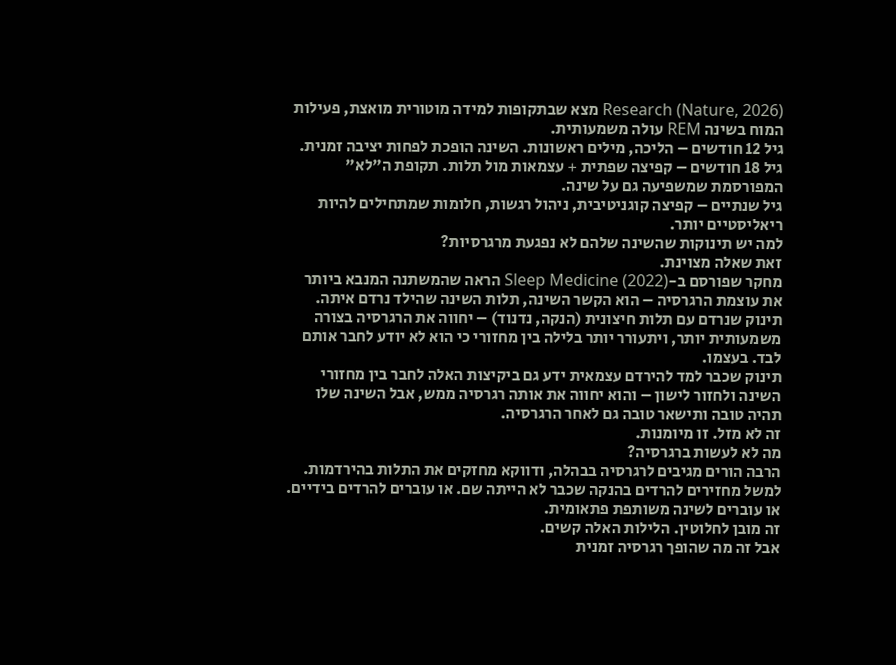Research (Nature, 2026) מצא שבתקופות למידה מוטורית מואצת, פעילות המוח בשינה REM עולה משמעותית.
גיל 12 חודשים – הליכה, מילים ראשונות. השינה הופכת לפחות יציבה זמנית.
גיל 18 חודשים – קפיצה שפתית + עצמאות מול תלות. תקופת ה"לא" המפורסמת שמשפיעה גם על שינה.
גיל שנתיים – קפיצה קוגניטיבית, ניהול רגשות, חלומות שמתחילים להיות ריאליסטיים יותר.
למה יש תינוקות שהשינה שלהם לא נפגעת מרגרסיות?
זאת שאלה מצוינת.
מחקר שפורסם ב-Sleep Medicine (2022) הראה שהמשתנה המנבא ביותר את עוצמת הרגרסיה – הוא הקשר השינה, תלות השינה שהילד נרדם איתה.
תינוק שנרדם עם תלות חיצונית (הנקה, נדנוד) – יחווה את הרגרסיה בצורה משמעותית יותר, ויתעורר יותר בלילה בין מחזורי כי הוא לא יודע לחבר אותם לבד. בעצמו.
תינוק שכבר למד להירדם עצמאית ידע גם ביקיצות האלה לחבר בין מחזורי השינה ולחזור לישון – והוא יחווה את אותה רגרסיה ממש, אבל השינה שלו תהיה טובה ותישאר טובה גם לאחר הרגרסיה.
זה לא מזל. זו מיומנות.
מה לא לעשות ברגרסיה?
הרבה הורים מגיבים לרגרסיה בבהלה, ודווקא מחזקים את התלות בהירדמות. למשל מחזירים להרדים בהנקה שכבר לא הייתה שם. או עוברים להרדים בידיים. או עוברים לשינה משותפת פתאומית.
זה מובן לחלוטין. הלילות האלה קשים.
אבל זה מה שהופך רגרסיה זמנית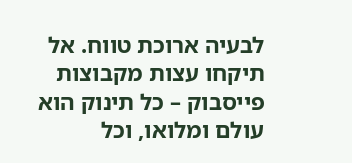לבעיה ארוכת טווח. אל תיקחו עצות מקבוצות פייסבוק – כל תינוק הוא עולם ומלואו, וכל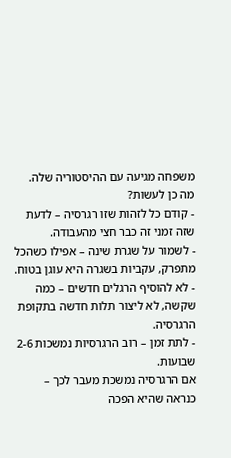משפחה מגיעה עם ההיסטוריה שלה.
מה כן לעשות?
- קודם כל לזהות שזו רגרסיה – לדעת שזה זמני זה כבר חצי מהעבודה.
- לשמור על שגרת שינה – אפילו כשהכל מתפרק, עקביות בשגרה היא עוגן בטוח.
- לא להוסיף הרגלים חדשים – כמה שקשה, לא ליצור תלות חדשה בתקופת הרגרסיה.
- לתת זמן – רוב הרגרסיות נמשכות 2-6 שבועות.
אם הרגרסיה נמשכת מעבר לכך – כנראה שהיא הפכה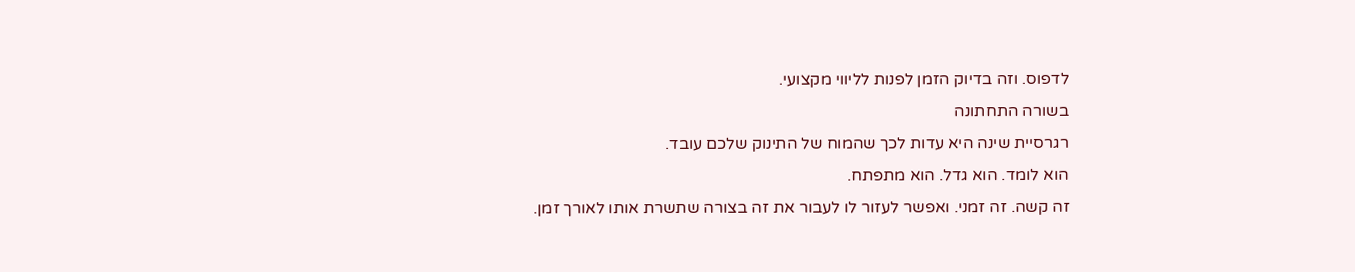לדפוס. וזה בדיוק הזמן לפנות לליווי מקצועי.
בשורה התחתונה
רגרסיית שינה היא עדות לכך שהמוח של התינוק שלכם עובד.
הוא לומד. הוא גדל. הוא מתפתח.
זה קשה. זה זמני. ואפשר לעזור לו לעבור את זה בצורה שתשרת אותו לאורך זמן.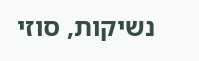נשיקות, סוזי